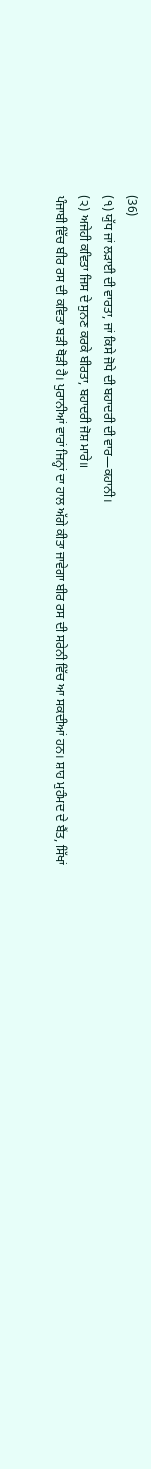(36)
(੧) ਯੁੱਧ ਜਾਂ ਲੜਾਈ ਦੀ ਵਾਰਤਾ, ਜਾਂ ਕਿਸੇ ਜੋਧੇ ਦੀ ਬਹਾਦਰੀ ਦੀ ਵਾਰ—ਕਹਾਨੀ।
(੨) ਅਜੇਹੀ ਕਵਿਤਾ ਜਿਸ ਦੇ ਸੁਨਣ ਕਰਕੇ ਬੀਰਤਾ, ਬਹਾਦਰੀ ਜੋਸ਼ ਮਾਰੇ॥
ਪੰਜਾਬੀ ਵਿੱਚ ਬੀਰ ਰਸ ਦੀ ਕਵਿਤਾ ਬੜੀ ਥੋੜੀ ਹੈ। ਪੁਰਾਨੀਆਂ ਵਾਰਾਂ ਜਿਨ੍ਹਾਂ ਦਾ ਹਾਲ ਅੱਗੇ ਕੀਤਾ ਜਾਵੇਗਾ ਬੀਰ ਰਸ ਦੀ ਸਰੇਨੀ ਵਿੱਚ ਆ ਸਕਦੀਆਂ ਹਨ। ਸ਼ਾਹ ਮੁਹੰਮਦ ਦੇ ਬੈਂਤ, ਸਿੱਖਾਂ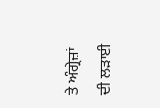ਤੇ ਅੰਗ੍ਰੇਜ਼ਾਂ ਦੀ ਲੜਾਈ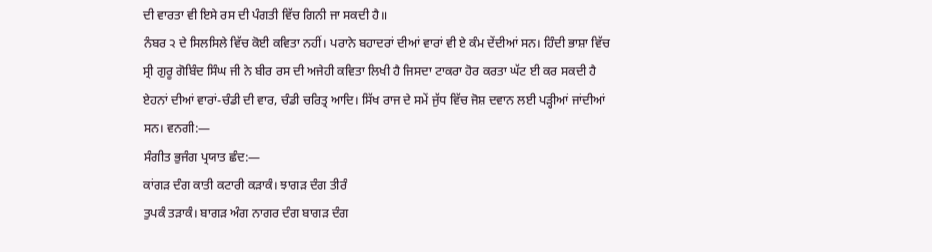ਦੀ ਵਾਰਤਾ ਵੀ ਇਸੇ ਰਸ ਦੀ ਪੰਗਤੀ ਵਿੱਚ ਗਿਨੀ ਜਾ ਸਕਦੀ ਹੈ॥
ਨੰਬਰ ੨ ਦੇ ਸਿਲਸਿਲੇ ਵਿੱਚ ਕੋਈ ਕਵਿਤਾ ਨਹੀਂ। ਪਰਾਨੇ ਬਹਾਦਰਾਂ ਦੀਆਂ ਵਾਰਾਂ ਵੀ ਏ ਕੰਮ ਦੇਂਦੀਆਂ ਸਨ। ਹਿੰਦੀ ਭਾਸ਼ਾ ਵਿੱਚ ਸ੍ਰੀ ਗੁਰੂ ਗੋਬਿੰਦ ਸਿੰਘ ਜੀ ਨੇ ਬੀਰ ਰਸ ਦੀ ਅਜੇਹੀ ਕਵਿਤਾ ਲਿਖੀ ਹੈ ਜਿਸਦਾ ਟਾਕਰਾ ਹੋਰ ਕਰਤਾ ਘੱਟ ਈ ਕਰ ਸਕਦੀ ਹੈ ਏਹਨਾਂ ਦੀਆਂ ਵਾਰਾਂ-ਚੰਡੀ ਦੀ ਵਾਰ, ਚੰਡੀ ਚਰਿਤ੍ਰ ਆਦਿ। ਸਿੱਖ ਰਾਜ ਦੇ ਸਮੇਂ ਜੁੱਧ ਵਿੱਚ ਜੋਸ਼ ਦਵਾਨ ਲਈ ਪੜ੍ਹੀਆਂ ਜਾਂਦੀਆਂ ਸਨ। ਵਨਗੀ:―
ਸੰਗੀਤ ਭੁਜੰਗ ਪ੍ਰਯਾਤ ਛੰਦ:―
ਕਾਂਗੜ ਦੰਗ ਕਾਤੀ ਕਟਾਰੀ ਕੜਾਕੰ। ਝਾਗੜ ਦੰਗ ਤੀਰੰ
ਤੁਪਕੰ ਤੜਾਕੰ। ਬਾਗੜ ਅੰਗ ਨਾਗਰ ਦੰਗ ਬਾਗੜ ਦੰਗ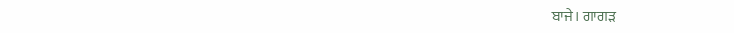ਬਾਜੇ। ਗਾਗੜ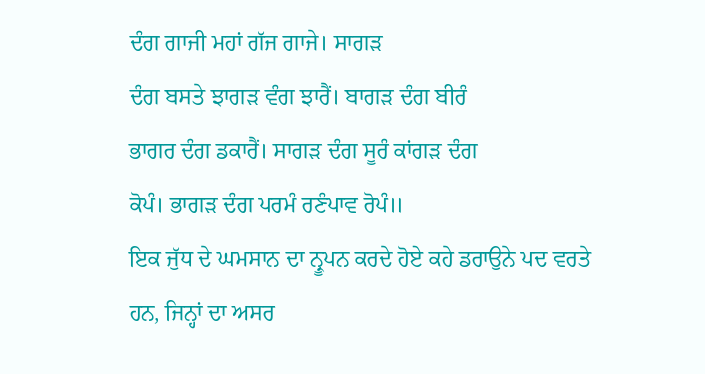ਦੰਗ ਗਾਜੀ ਮਹਾਂ ਗੱਜ ਗਾਜੇ। ਸਾਗੜ
ਦੰਗ ਬਸਤੇ ਝਾਗੜ ਵੰਗ ਝਾਰੈਂ। ਬਾਗੜ ਦੰਗ ਬੀਰੰ
ਭਾਗਰ ਦੰਗ ਡਕਾਰੈਂ। ਸਾਗੜ ਦੰਗ ਸੂਰੰ ਕਾਂਗੜ ਦੰਗ
ਕੋਪੰ। ਭਾਗੜ ਦੰਗ ਪਰਮੰ ਰਣੰਪਾਵ ਰੋਪੰ॥
ਇਕ ਜੁੱਧ ਦੇ ਘਮਸਾਨ ਦਾ ਨ੍ਰੂਪਨ ਕਰਦੇ ਹੋਏ ਕਹੇ ਡਰਾਉਨੇ ਪਦ ਵਰਤੇ ਹਨ, ਜਿਨ੍ਹਾਂ ਦਾ ਅਸਰ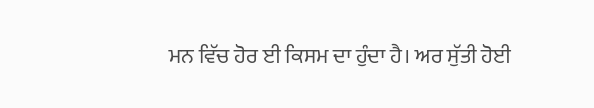ਮਨ ਵਿੱਚ ਹੋਰ ਈ ਕਿਸਮ ਦਾ ਹੁੰਦਾ ਹੈ। ਅਰ ਸੁੱਤੀ ਹੋਈ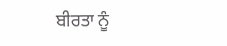ਬੀਰਤਾ ਨੂੰ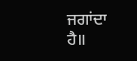ਜਗਾਂਦਾ ਹੈ॥